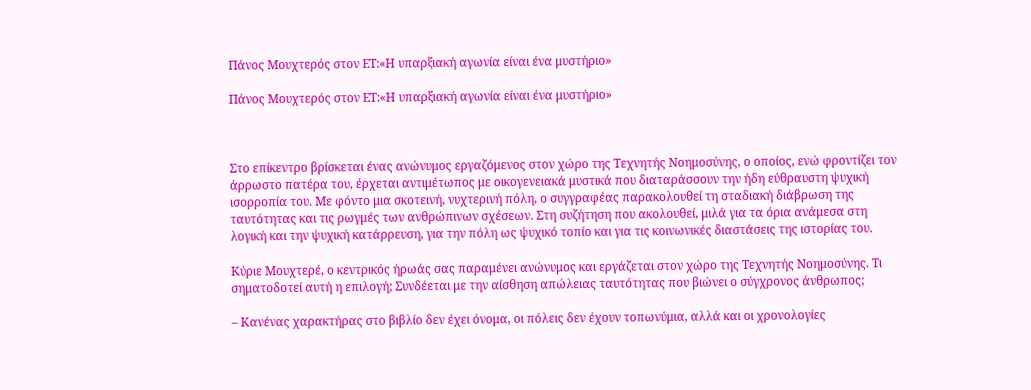Πάνος Μουχτερός στον ΕΤ:«Η υπαρξιακή αγωνία είναι ένα μυστήριο»

Πάνος Μουχτερός στον ΕΤ:«Η υπαρξιακή αγωνία είναι ένα μυστήριο»



Στο επίκεντρο βρίσκεται ένας ανώνυμος εργαζόμενος στον χώρο της Τεχνητής Νοημοσύνης, ο οποίος, ενώ φροντίζει τον άρρωστο πατέρα του, έρχεται αντιμέτωπος με οικογενειακά μυστικά που διαταράσσουν την ήδη εύθραυστη ψυχική ισορροπία του. Με φόντο μια σκοτεινή, νυχτερινή πόλη, ο συγγραφέας παρακολουθεί τη σταδιακή διάβρωση της ταυτότητας και τις ρωγμές των ανθρώπινων σχέσεων. Στη συζήτηση που ακολουθεί, μιλά για τα όρια ανάμεσα στη λογική και την ψυχική κατάρρευση, για την πόλη ως ψυχικό τοπίο και για τις κοινωνικές διαστάσεις της ιστορίας του.

Κύριε Μουχτερέ, ο κεντρικός ήρωάς σας παραμένει ανώνυμος και εργάζεται στον χώρο της Τεχνητής Νοημοσύνης. Τι σηματοδοτεί αυτή η επιλογή; Συνδέεται με την αίσθηση απώλειας ταυτότητας που βιώνει ο σύγχρονος άνθρωπος;

– Κανένας χαρακτήρας στο βιβλίο δεν έχει όνομα, οι πόλεις δεν έχουν τοπωνύμια, αλλά και οι χρονολογίες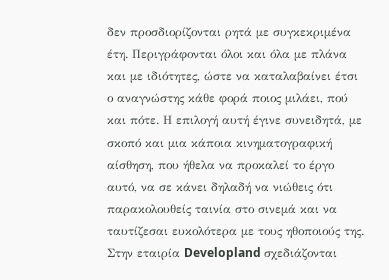δεν προσδιορίζονται ρητά με συγκεκριμένα έτη. Περιγράφονται όλοι και όλα με πλάνα και με ιδιότητες, ώστε να καταλαβαίνει έτσι ο αναγνώστης κάθε φορά ποιος μιλάει, πού και πότε. Η επιλογή αυτή έγινε συνειδητά, με σκοπό και μια κάποια κινηματογραφική αίσθηση, που ήθελα να προκαλεί το έργο αυτό, να σε κάνει δηλαδή να νιώθεις ότι παρακολουθείς ταινία στο σινεμά και να ταυτίζεσαι ευκολότερα με τους ηθοποιούς της. Στην εταιρία Developland σχεδιάζονται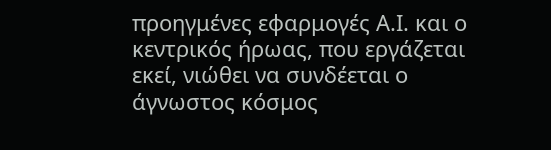προηγμένες εφαρμογές Α.Ι. και ο κεντρικός ήρωας, που εργάζεται εκεί, νιώθει να συνδέεται ο άγνωστος κόσμος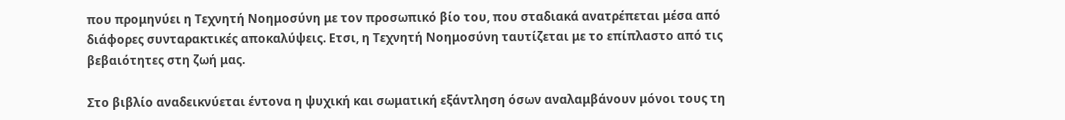που προμηνύει η Τεχνητή Νοημοσύνη με τον προσωπικό βίο του, που σταδιακά ανατρέπεται μέσα από διάφορες συνταρακτικές αποκαλύψεις. Ετσι, η Τεχνητή Νοημοσύνη ταυτίζεται με το επίπλαστο από τις βεβαιότητες στη ζωή μας.

Στο βιβλίο αναδεικνύεται έντονα η ψυχική και σωματική εξάντληση όσων αναλαμβάνουν μόνοι τους τη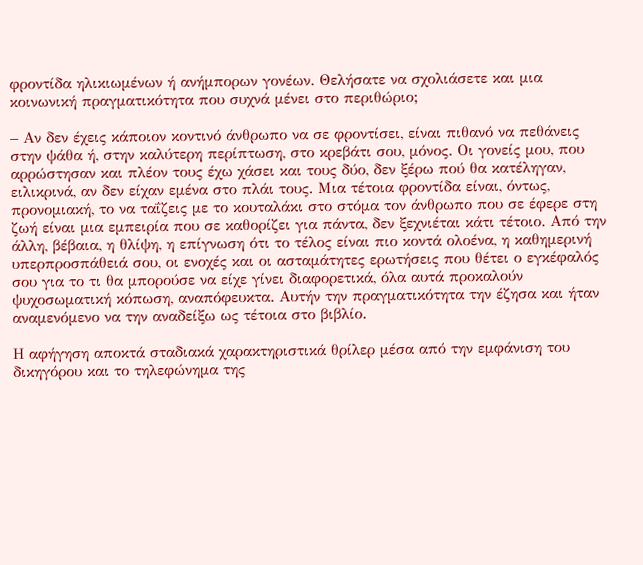φροντίδα ηλικιωμένων ή ανήμπορων γονέων. Θελήσατε να σχολιάσετε και μια κοινωνική πραγματικότητα που συχνά μένει στο περιθώριο;

– Αν δεν έχεις κάποιον κοντινό άνθρωπο να σε φροντίσει, είναι πιθανό να πεθάνεις στην ψάθα ή, στην καλύτερη περίπτωση, στο κρεβάτι σου, μόνος. Οι γονείς μου, που αρρώστησαν και πλέον τους έχω χάσει και τους δύο, δεν ξέρω πού θα κατέληγαν, ειλικρινά, αν δεν είχαν εμένα στο πλάι τους. Μια τέτοια φροντίδα είναι, όντως, προνομιακή, το να ταΐζεις με το κουταλάκι στο στόμα τον άνθρωπο που σε έφερε στη ζωή είναι μια εμπειρία που σε καθορίζει για πάντα, δεν ξεχνιέται κάτι τέτοιο. Από την άλλη, βέβαια, η θλίψη, η επίγνωση ότι το τέλος είναι πιο κοντά ολοένα, η καθημερινή υπερπροσπάθειά σου, οι ενοχές και οι ασταμάτητες ερωτήσεις που θέτει ο εγκέφαλός σου για το τι θα μπορούσε να είχε γίνει διαφορετικά, όλα αυτά προκαλούν ψυχοσωματική κόπωση, αναπόφευκτα. Αυτήν την πραγματικότητα την έζησα και ήταν αναμενόμενο να την αναδείξω ως τέτοια στο βιβλίο.

Η αφήγηση αποκτά σταδιακά χαρακτηριστικά θρίλερ μέσα από την εμφάνιση του δικηγόρου και το τηλεφώνημα της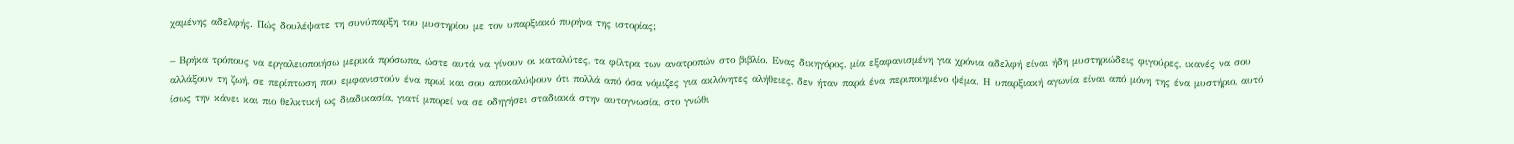χαμένης αδελφής. Πώς δουλέψατε τη συνύπαρξη του μυστηρίου με τον υπαρξιακό πυρήνα της ιστορίας;

– Βρήκα τρόπους να εργαλειοποιήσω μερικά πρόσωπα, ώστε αυτά να γίνουν οι καταλύτες, τα φίλτρα των ανατροπών στο βιβλίο. Ενας δικηγόρος, μία εξαφανισμένη για χρόνια αδελφή είναι ήδη μυστηριώδεις φιγούρες, ικανές να σου αλλάξουν τη ζωή, σε περίπτωση που εμφανιστούν ένα πρωί και σου αποκαλύψουν ότι πολλά από όσα νόμιζες για ακλόνητες αλήθειες, δεν ήταν παρά ένα περιποιημένο ψέμα. Η υπαρξιακή αγωνία είναι από μόνη της ένα μυστήριο, αυτό ίσως την κάνει και πιο θελκτική ως διαδικασία, γιατί μπορεί να σε οδηγήσει σταδιακά στην αυτογνωσία, στο γνώθι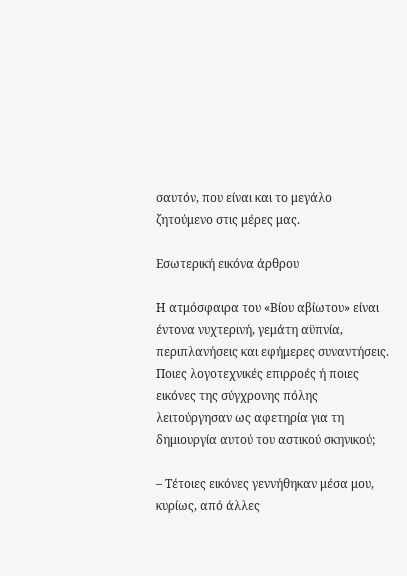σαυτόν, που είναι και το μεγάλο ζητούμενο στις μέρες μας.

Εσωτερική εικόνα άρθρου

Η ατμόσφαιρα του «Βίου αβίωτου» είναι έντονα νυχτερινή, γεμάτη αϋπνία, περιπλανήσεις και εφήμερες συναντήσεις. Ποιες λογοτεχνικές επιρροές ή ποιες εικόνες της σύγχρονης πόλης λειτούργησαν ως αφετηρία για τη δημιουργία αυτού του αστικού σκηνικού;

– Τέτοιες εικόνες γεννήθηκαν μέσα μου, κυρίως, από άλλες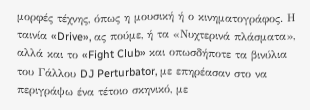μορφές τέχνης, όπως η μουσική ή ο κινηματογράφος. Η ταινία «Drive», ας πούμε, ή τα «Νυχτερινά πλάσματα», αλλά και το «Fight Club» και οπωσδήποτε τα βινύλια του Γάλλου DJ Perturbator, με επηρέασαν στο να περιγράψω ένα τέτοιο σκηνικό, με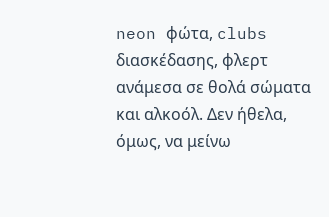neon φώτα, clubs διασκέδασης, φλερτ ανάμεσα σε θολά σώματα και αλκοόλ. Δεν ήθελα, όμως, να μείνω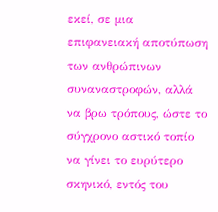εκεί, σε μια επιφανειακή αποτύπωση των ανθρώπινων συναναστροφών, αλλά να βρω τρόπους, ώστε το σύγχρονο αστικό τοπίο να γίνει το ευρύτερο σκηνικό, εντός του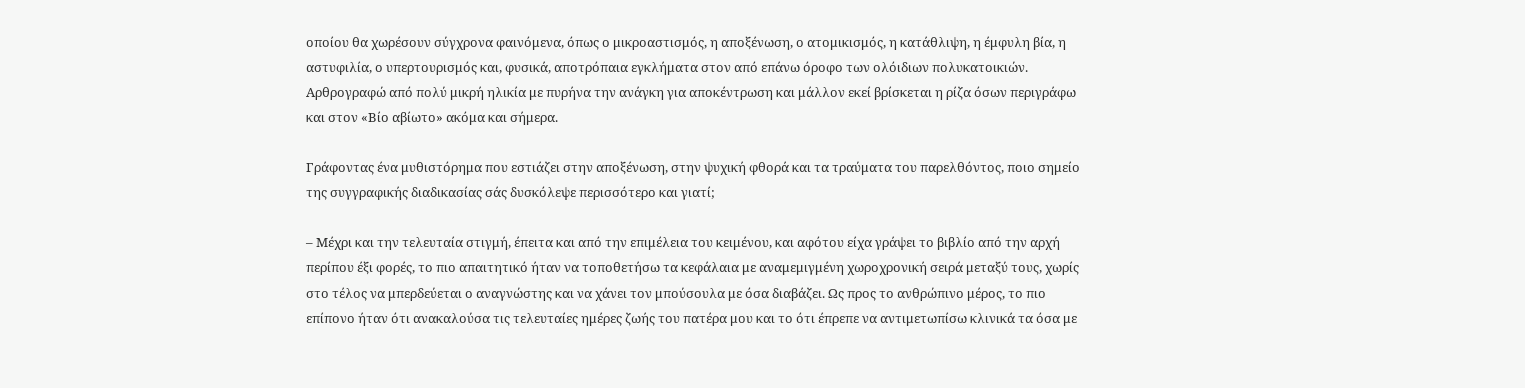οποίου θα χωρέσουν σύγχρονα φαινόμενα, όπως ο μικροαστισμός, η αποξένωση, ο ατομικισμός, η κατάθλιψη, η έμφυλη βία, η αστυφιλία, ο υπερτουρισμός και, φυσικά, αποτρόπαια εγκλήματα στον από επάνω όροφο των ολόιδιων πολυκατοικιών. Αρθρογραφώ από πολύ μικρή ηλικία με πυρήνα την ανάγκη για αποκέντρωση και μάλλον εκεί βρίσκεται η ρίζα όσων περιγράφω και στον «Βίο αβίωτο» ακόμα και σήμερα.

Γράφοντας ένα μυθιστόρημα που εστιάζει στην αποξένωση, στην ψυχική φθορά και τα τραύματα του παρελθόντος, ποιο σημείο της συγγραφικής διαδικασίας σάς δυσκόλεψε περισσότερο και γιατί;

– Μέχρι και την τελευταία στιγμή, έπειτα και από την επιμέλεια του κειμένου, και αφότου είχα γράψει το βιβλίο από την αρχή περίπου έξι φορές, το πιο απαιτητικό ήταν να τοποθετήσω τα κεφάλαια με αναμεμιγμένη χωροχρονική σειρά μεταξύ τους, χωρίς στο τέλος να μπερδεύεται ο αναγνώστης και να χάνει τον μπούσουλα με όσα διαβάζει. Ως προς το ανθρώπινο μέρος, το πιο επίπονο ήταν ότι ανακαλούσα τις τελευταίες ημέρες ζωής του πατέρα μου και το ότι έπρεπε να αντιμετωπίσω κλινικά τα όσα με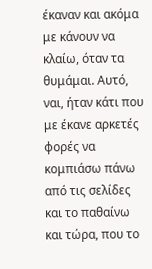έκαναν και ακόμα με κάνουν να κλαίω, όταν τα θυμάμαι. Αυτό, ναι, ήταν κάτι που με έκανε αρκετές φορές να κομπιάσω πάνω από τις σελίδες και το παθαίνω και τώρα, που το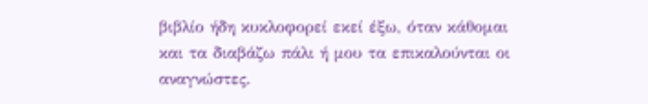βιβλίο ήδη κυκλοφορεί εκεί έξω, όταν κάθομαι και τα διαβάζω πάλι ή μου τα επικαλούνται οι αναγνώστες.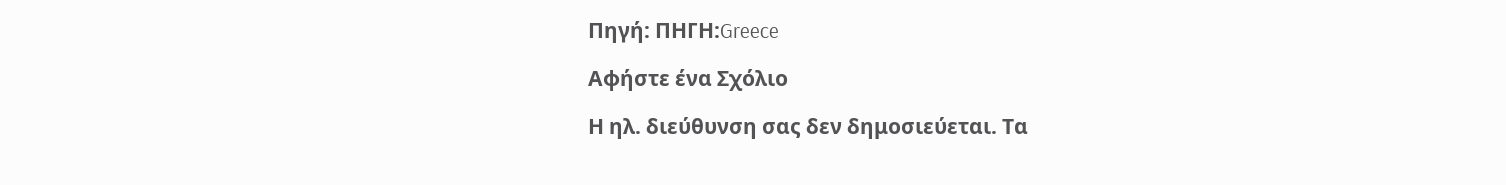Πηγή: ΠΗΓΗ:Greece

Αφήστε ένα Σχόλιο

Η ηλ. διεύθυνση σας δεν δημοσιεύεται. Τα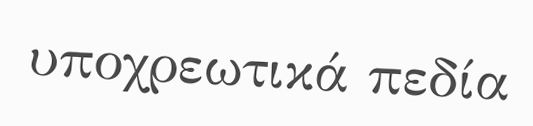υποχρεωτικά πεδία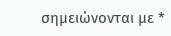σημειώνονται με *